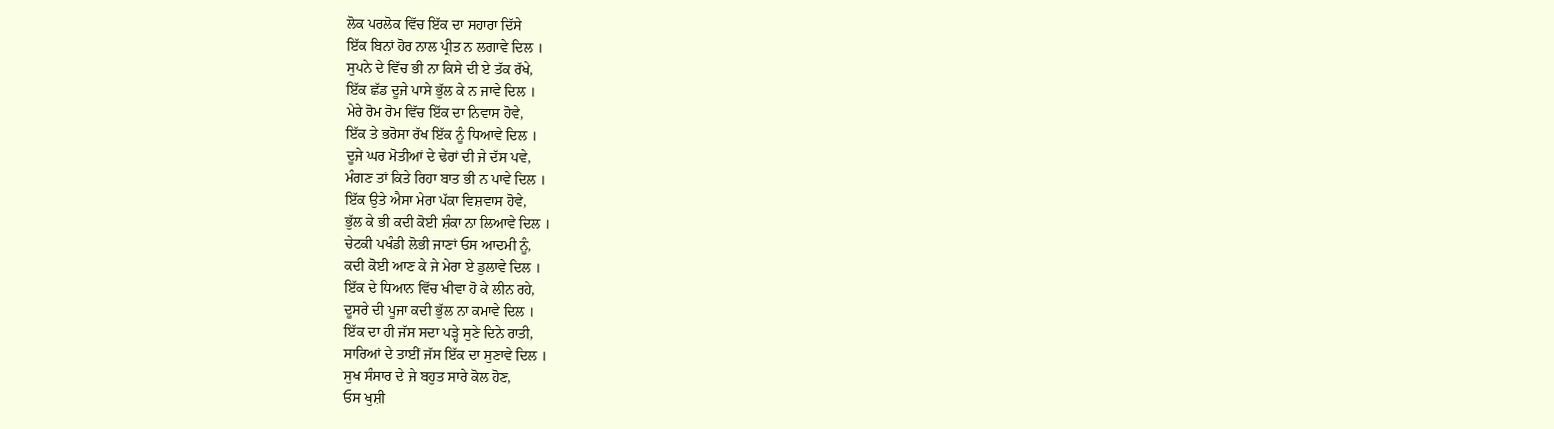ਲੋਕ ਪਰਲੋਕ ਵਿੱਚ ਇੱਕ ਦਾ ਸਹਾਰਾ ਦਿੱਸੇ
ਇੱਕ ਬਿਨਾਂ ਹੋਰ ਨਾਲ ਪ੍ਰੀਤ ਨ ਲਗਾਵੇ ਦਿਲ ।
ਸੁਪਨੇ ਦੇ ਵਿੱਚ ਭੀ ਨਾ ਕਿਸੇ ਦੀ ਏ ਤੱਕ ਰੱਖੇ,
ਇੱਕ ਛੱਡ ਦੂਜੇ ਪਾਸੇ ਭੁੱਲ ਕੇ ਨ ਜਾਵੇ ਦਿਲ ।
ਮੇਰੇ ਰੋਮ ਰੋਮ ਵਿੱਚ ਇੱਕ ਦਾ ਨਿਵਾਸ ਹੋਵੇ,
ਇੱਕ ਤੇ ਭਰੋਸਾ ਰੱਖ ਇੱਕ ਨੂੰ ਧਿਆਵੇ ਦਿਲ ।
ਦੂਜੇ ਘਰ ਮੋਤੀਆਂ ਦੇ ਢੇਰਾਂ ਦੀ ਜੇ ਦੱਸ ਪਵੇ,
ਮੰਗਣ ਤਾਂ ਕਿਤੇ ਰਿਹਾ ਬਾਤ ਭੀ ਨ ਪਾਵੇ ਦਿਲ ।
ਇੱਕ ਉਤੇ ਐਸਾ ਮੇਰਾ ਪੱਕਾ ਵਿਸ਼ਵਾਸ ਹੋਵੇ,
ਭੁੱਲ ਕੇ ਭੀ ਕਦੀ ਕੋਈ ਸ਼ੰਕਾ ਨਾ ਲਿਆਵੇ ਦਿਲ ।
ਚੇਟਕੀ ਪਖੰਡੀ ਲੋਭੀ ਜਾਣਾਂ ਓਸ ਆਦਮੀ ਨੂੰ,
ਕਦੀ ਕੋਈ ਆਣ ਕੇ ਜੇ ਮੇਰਾ ਏ ਡੁਲਾਵੇ ਦਿਲ ।
ਇੱਕ ਦੇ ਧਿਆਨ ਵਿੱਚ ਖੀਵਾ ਹੋ ਕੇ ਲੀਨ ਰਹੇ,
ਦੂਸਰੇ ਦੀ ਪੂਜਾ ਕਦੀ ਭੁੱਲ ਨਾ ਕਮਾਵੇ ਦਿਲ ।
ਇੱਕ ਦਾ ਹੀ ਜੱਸ ਸਦਾ ਪੜ੍ਹੇ ਸੁਣੇ ਦਿਨੇ ਰਾਤੀ,
ਸਾਰਿਆਂ ਦੇ ਤਾਈਂ ਜੱਸ ਇੱਕ ਦਾ ਸੁਣਾਵੇ ਦਿਲ ।
ਸੁਖ ਸੰਸਾਰ ਦੇ ਜੇ ਬਹੁਤ ਸਾਰੇ ਕੋਲ ਹੋਣ,
ਓਸ ਖੁਸ਼ੀ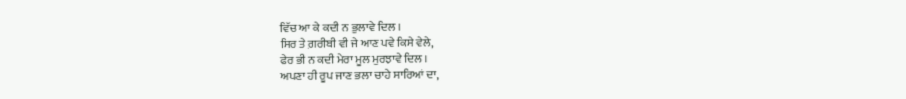ਵਿੱਚ ਆ ਕੇ ਕਦੀ ਨ ਭੁਲਾਵੇ ਦਿਲ ।
ਸਿਰ ਤੇ ਗ਼ਰੀਬੀ ਵੀ ਜੇ ਆਣ ਪਵੇ ਕਿਸੇ ਵੇਲੇ,
ਫੇਰ ਭੀ ਨ ਕਦੀ ਮੇਰਾ ਮੂਲ ਮੁਰਝਾਵੇ ਦਿਲ ।
ਅਪਣਾ ਹੀ ਰੂਪ ਜਾਣ ਭਲਾ ਚਾਹੇ ਸਾਰਿਆਂ ਦਾ,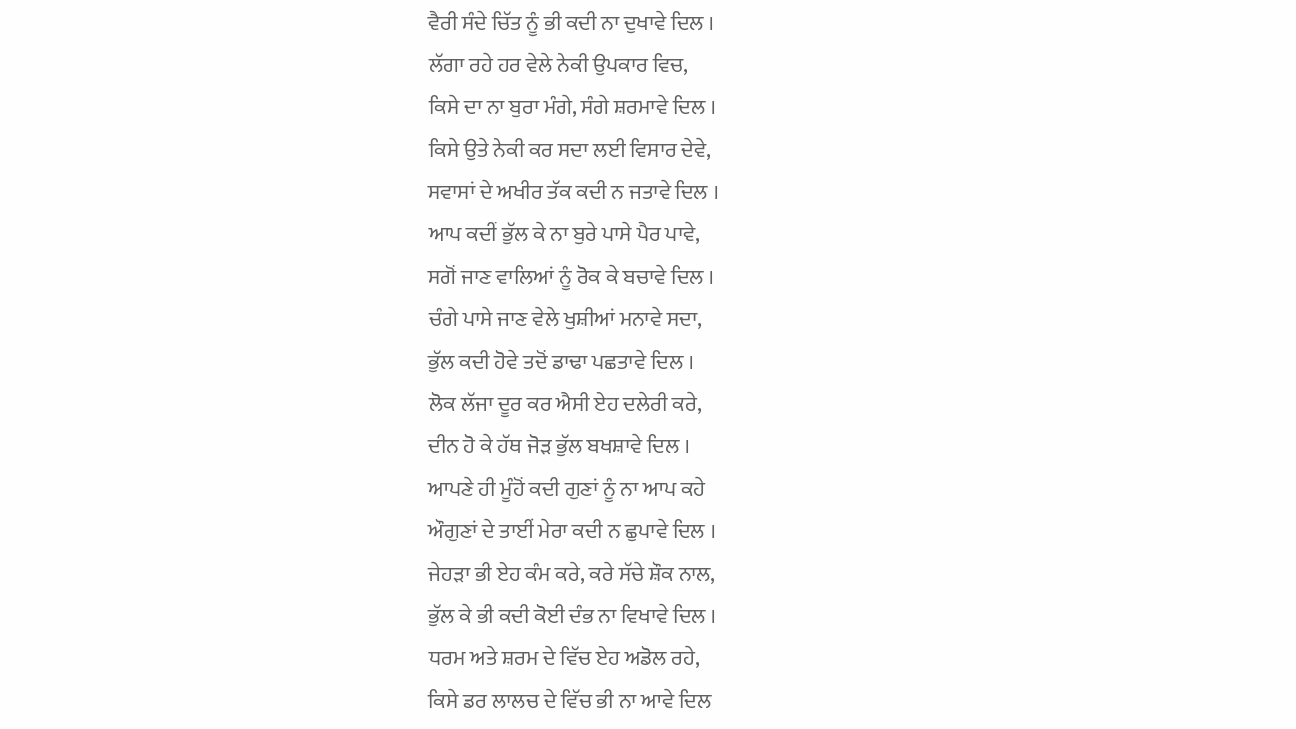ਵੈਰੀ ਸੰਦੇ ਚਿੱਤ ਨੂੰ ਭੀ ਕਦੀ ਨਾ ਦੁਖਾਵੇ ਦਿਲ ।
ਲੱਗਾ ਰਹੇ ਹਰ ਵੇਲੇ ਨੇਕੀ ਉਪਕਾਰ ਵਿਚ,
ਕਿਸੇ ਦਾ ਨਾ ਬੁਰਾ ਮੰਗੇ, ਸੰਗੇ ਸ਼ਰਮਾਵੇ ਦਿਲ ।
ਕਿਸੇ ਉਤੇ ਨੇਕੀ ਕਰ ਸਦਾ ਲਈ ਵਿਸਾਰ ਦੇਵੇ,
ਸਵਾਸਾਂ ਦੇ ਅਖੀਰ ਤੱਕ ਕਦੀ ਨ ਜਤਾਵੇ ਦਿਲ ।
ਆਪ ਕਦੀਂ ਭੁੱਲ ਕੇ ਨਾ ਬੁਰੇ ਪਾਸੇ ਪੈਰ ਪਾਵੇ,
ਸਗੋਂ ਜਾਣ ਵਾਲਿਆਂ ਨੂੰ ਰੋਕ ਕੇ ਬਚਾਵੇ ਦਿਲ ।
ਚੰਗੇ ਪਾਸੇ ਜਾਣ ਵੇਲੇ ਖੁਸ਼ੀਆਂ ਮਨਾਵੇ ਸਦਾ,
ਭੁੱਲ ਕਦੀ ਹੋਵੇ ਤਦੋਂ ਡਾਢਾ ਪਛਤਾਵੇ ਦਿਲ ।
ਲੋਕ ਲੱਜਾ ਦੂਰ ਕਰ ਐਸੀ ਏਹ ਦਲੇਰੀ ਕਰੇ,
ਦੀਨ ਹੋ ਕੇ ਹੱਥ ਜੋੜ ਭੁੱਲ ਬਖਸ਼ਾਵੇ ਦਿਲ ।
ਆਪਣੇ ਹੀ ਮੂੰਹੋਂ ਕਦੀ ਗੁਣਾਂ ਨੂੰ ਨਾ ਆਪ ਕਹੇ
ਔਗੁਣਾਂ ਦੇ ਤਾਈਂ ਮੇਰਾ ਕਦੀ ਨ ਛੁਪਾਵੇ ਦਿਲ ।
ਜੇਹੜਾ ਭੀ ਏਹ ਕੰਮ ਕਰੇ, ਕਰੇ ਸੱਚੇ ਸ਼ੌਕ ਨਾਲ,
ਭੁੱਲ ਕੇ ਭੀ ਕਦੀ ਕੋਈ ਦੰਭ ਨਾ ਵਿਖਾਵੇ ਦਿਲ ।
ਧਰਮ ਅਤੇ ਸ਼ਰਮ ਦੇ ਵਿੱਚ ਏਹ ਅਡੋਲ ਰਹੇ,
ਕਿਸੇ ਡਰ ਲਾਲਚ ਦੇ ਵਿੱਚ ਭੀ ਨਾ ਆਵੇ ਦਿਲ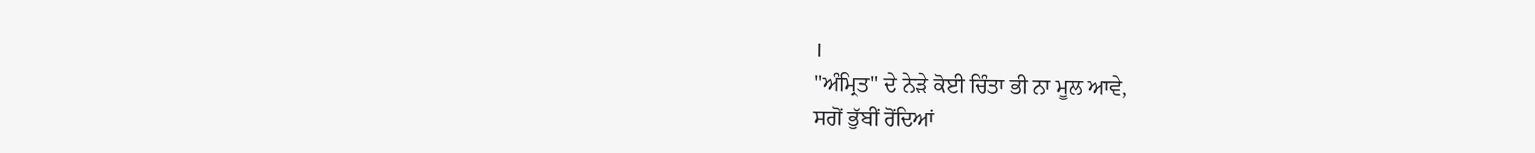।
"ਅੰਮ੍ਰਿਤ" ਦੇ ਨੇੜੇ ਕੋਈ ਚਿੰਤਾ ਭੀ ਨਾ ਮੂਲ ਆਵੇ,
ਸਗੋਂ ਭੁੱਬੀਂ ਰੋਂਦਿਆਂ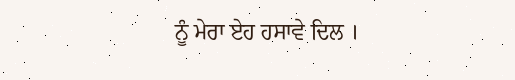ਨੂੰ ਮੇਰਾ ਏਹ ਹਸਾਵੇ ਦਿਲ ।